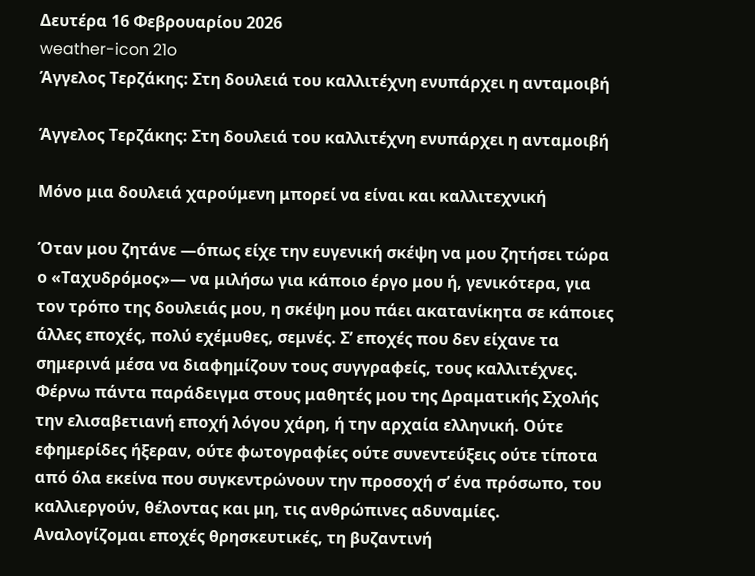Δευτέρα 16 Φεβρουαρίου 2026
weather-icon 21o
Άγγελος Τερζάκης: Στη δουλειά του καλλιτέχνη ενυπάρχει η ανταμοιβή

Άγγελος Τερζάκης: Στη δουλειά του καλλιτέχνη ενυπάρχει η ανταμοιβή

Μόνο μια δουλειά χαρούμενη μπορεί να είναι και καλλιτεχνική

Όταν μου ζητάνε —όπως είχε την ευγενική σκέψη να μου ζητήσει τώρα ο «Ταχυδρόμος»— να μιλήσω για κάποιο έργο μου ή, γενικότερα, για τον τρόπο της δουλειάς μου, η σκέψη μου πάει ακατανίκητα σε κάποιες άλλες εποχές, πολύ εχέμυθες, σεμνές. Σ’ εποχές που δεν είχανε τα σημερινά μέσα να διαφημίζουν τους συγγραφείς, τους καλλιτέχνες. Φέρνω πάντα παράδειγμα στους μαθητές μου της Δραματικής Σχολής την ελισαβετιανή εποχή λόγου χάρη, ή την αρχαία ελληνική. Ούτε εφημερίδες ήξεραν, ούτε φωτογραφίες ούτε συνεντεύξεις ούτε τίποτα από όλα εκείνα που συγκεντρώνουν την προσοχή σ’ ένα πρόσωπο, του καλλιεργούν, θέλοντας και μη, τις ανθρώπινες αδυναμίες. Αναλογίζομαι εποχές θρησκευτικές, τη βυζαντινή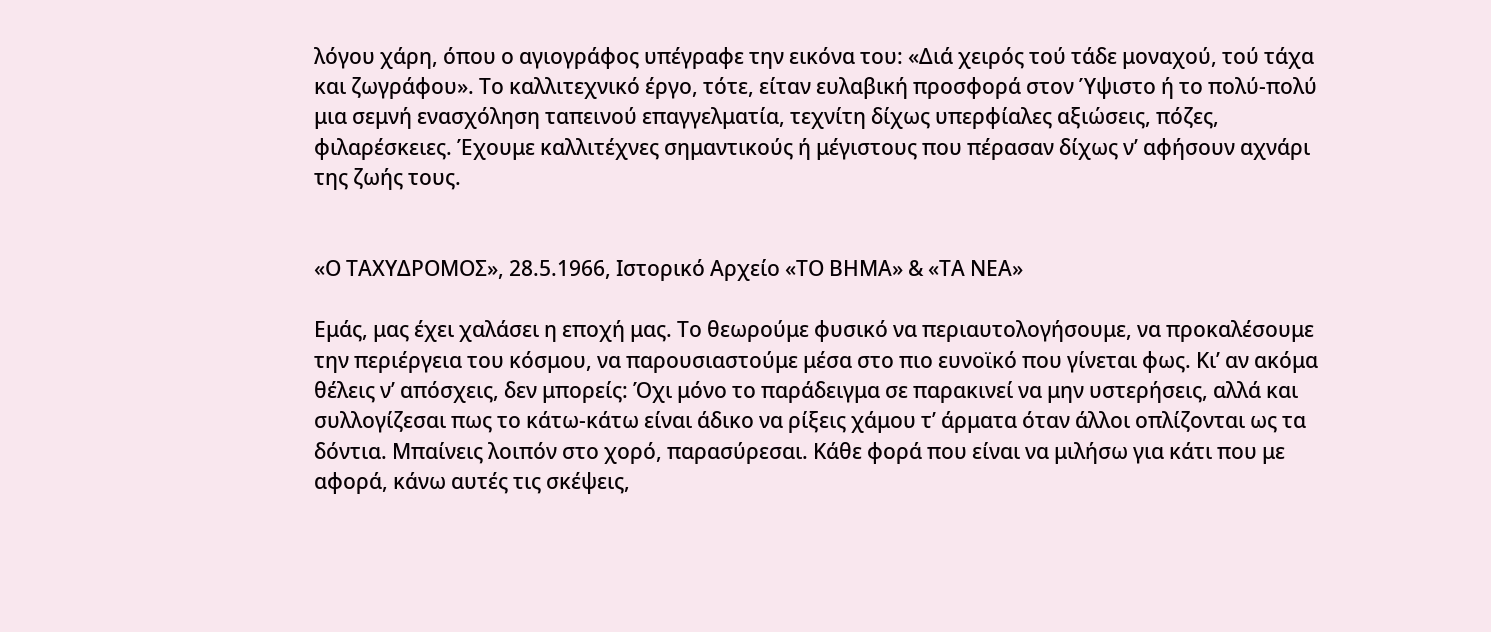λόγου χάρη, όπου ο αγιογράφος υπέγραφε την εικόνα του: «Διά χειρός τού τάδε μοναχού, τού τάχα και ζωγράφου». Το καλλιτεχνικό έργο, τότε, είταν ευλαβική προσφορά στον Ύψιστο ή το πολύ-πολύ μια σεμνή ενασχόληση ταπεινού επαγγελματία, τεχνίτη δίχως υπερφίαλες αξιώσεις, πόζες, φιλαρέσκειες. Έχουμε καλλιτέχνες σημαντικούς ή μέγιστους που πέρασαν δίχως ν’ αφήσουν αχνάρι της ζωής τους.


«Ο ΤΑΧΥΔΡΟΜΟΣ», 28.5.1966, Ιστορικό Αρχείο «ΤΟ ΒΗΜΑ» & «ΤΑ ΝΕΑ»

Εμάς, μας έχει χαλάσει η εποχή μας. Το θεωρούμε φυσικό να περιαυτολογήσουμε, να προκαλέσουμε την περιέργεια του κόσμου, να παρουσιαστούμε μέσα στο πιο ευνοϊκό που γίνεται φως. Κι’ αν ακόμα θέλεις ν’ απόσχεις, δεν μπορείς: Όχι μόνο το παράδειγμα σε παρακινεί να μην υστερήσεις, αλλά και συλλογίζεσαι πως το κάτω-κάτω είναι άδικο να ρίξεις χάμου τ’ άρματα όταν άλλοι οπλίζονται ως τα δόντια. Μπαίνεις λοιπόν στο χορό, παρασύρεσαι. Κάθε φορά που είναι να μιλήσω για κάτι που με αφορά, κάνω αυτές τις σκέψεις,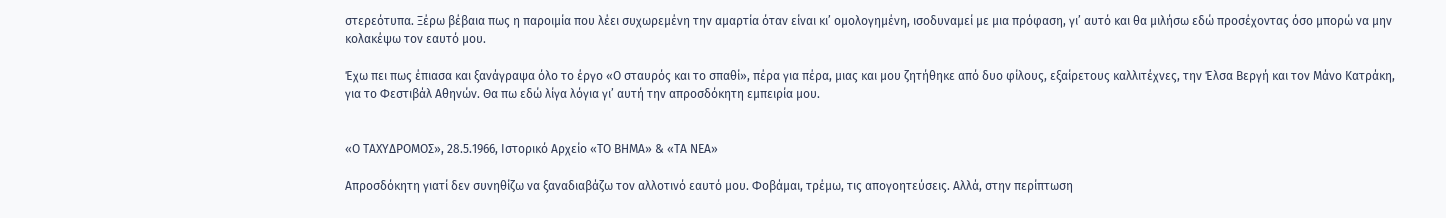στερεότυπα. Ξέρω βέβαια πως η παροιμία που λέει συχωρεμένη την αμαρτία όταν είναι κι’ ομολογημένη, ισοδυναμεί με μια πρόφαση, γι’ αυτό και θα μιλήσω εδώ προσέχοντας όσο μπορώ να μην κολακέψω τον εαυτό μου.

Έχω πει πως έπιασα και ξανάγραψα όλο το έργο «Ο σταυρός και το σπαθί», πέρα για πέρα, μιας και μου ζητήθηκε από δυο φίλους, εξαίρετους καλλιτέχνες, την Έλσα Βεργή και τον Μάνο Κατράκη, για το Φεστιβάλ Αθηνών. Θα πω εδώ λίγα λόγια γι’ αυτή την απροσδόκητη εμπειρία μου.


«Ο ΤΑΧΥΔΡΟΜΟΣ», 28.5.1966, Ιστορικό Αρχείο «ΤΟ ΒΗΜΑ» & «ΤΑ ΝΕΑ»

Απροσδόκητη γιατί δεν συνηθίζω να ξαναδιαβάζω τον αλλοτινό εαυτό μου. Φοβάμαι, τρέμω, τις απογοητεύσεις. Αλλά, στην περίπτωση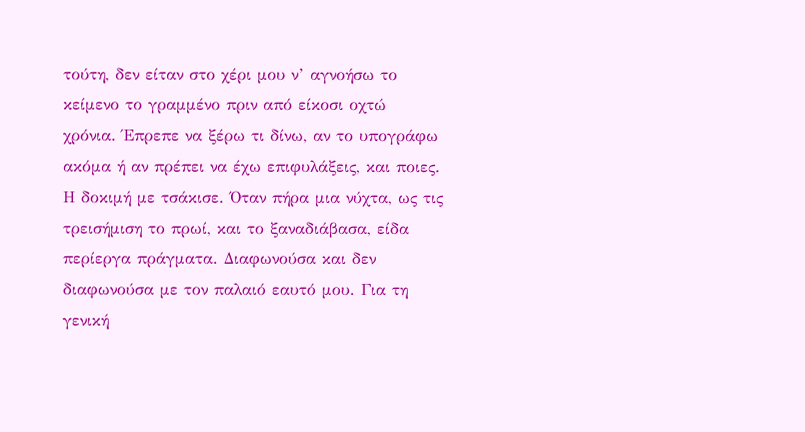τούτη, δεν είταν στο χέρι μου ν’ αγνοήσω το κείμενο το γραμμένο πριν από είκοσι οχτώ χρόνια. Έπρεπε να ξέρω τι δίνω, αν το υπογράφω ακόμα ή αν πρέπει να έχω επιφυλάξεις, και ποιες. Η δοκιμή με τσάκισε. Όταν πήρα μια νύχτα, ως τις τρεισήμιση το πρωί, και το ξαναδιάβασα, είδα περίεργα πράγματα. Διαφωνούσα και δεν διαφωνούσα με τον παλαιό εαυτό μου. Για τη γενική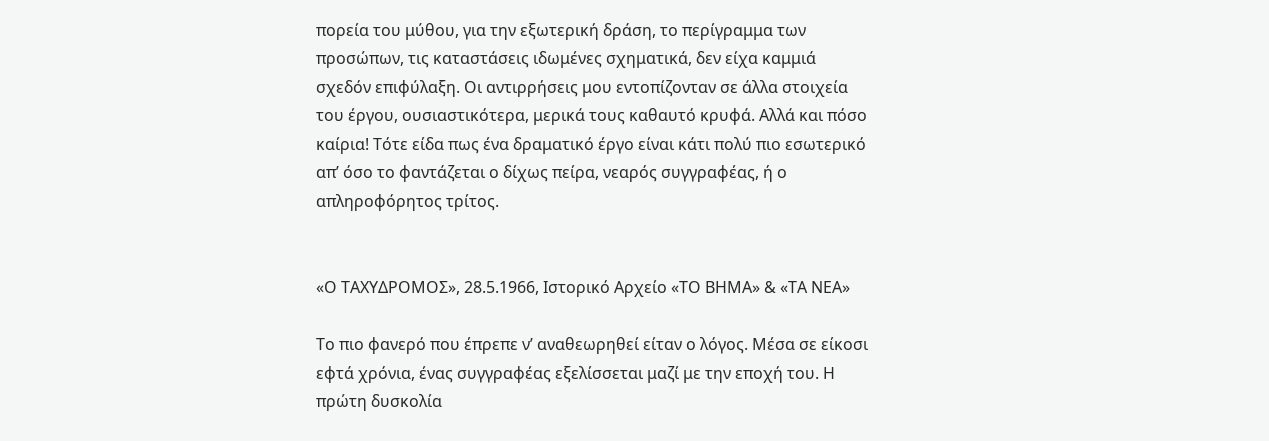πορεία του μύθου, για την εξωτερική δράση, το περίγραμμα των προσώπων, τις καταστάσεις ιδωμένες σχηματικά, δεν είχα καμμιά σχεδόν επιφύλαξη. Οι αντιρρήσεις μου εντοπίζονταν σε άλλα στοιχεία του έργου, ουσιαστικότερα, μερικά τους καθαυτό κρυφά. Αλλά και πόσο καίρια! Τότε είδα πως ένα δραματικό έργο είναι κάτι πολύ πιο εσωτερικό απ’ όσο το φαντάζεται ο δίχως πείρα, νεαρός συγγραφέας, ή ο απληροφόρητος τρίτος.


«Ο ΤΑΧΥΔΡΟΜΟΣ», 28.5.1966, Ιστορικό Αρχείο «ΤΟ ΒΗΜΑ» & «ΤΑ ΝΕΑ»

Το πιο φανερό που έπρεπε ν’ αναθεωρηθεί είταν ο λόγος. Μέσα σε είκοσι εφτά χρόνια, ένας συγγραφέας εξελίσσεται μαζί με την εποχή του. Η πρώτη δυσκολία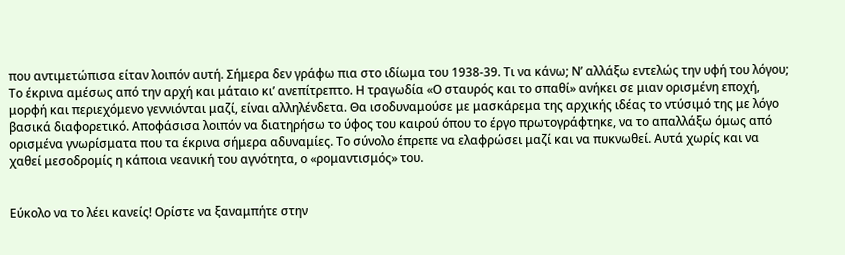που αντιμετώπισα είταν λοιπόν αυτή. Σήμερα δεν γράφω πια στο ιδίωμα του 1938-39. Τι να κάνω; Ν’ αλλάξω εντελώς την υφή του λόγου; Το έκρινα αμέσως από την αρχή και μάταιο κι’ ανεπίτρεπτο. Η τραγωδία «Ο σταυρός και το σπαθί» ανήκει σε μιαν ορισμένη εποχή, μορφή και περιεχόμενο γεννιόνται μαζί, είναι αλληλένδετα. Θα ισοδυναμούσε με μασκάρεμα της αρχικής ιδέας το ντύσιμό της με λόγο βασικά διαφορετικό. Αποφάσισα λοιπόν να διατηρήσω το ύφος του καιρού όπου το έργο πρωτογράφτηκε, να το απαλλάξω όμως από ορισμένα γνωρίσματα που τα έκρινα σήμερα αδυναμίες. Το σύνολο έπρεπε να ελαφρώσει μαζί και να πυκνωθεί. Αυτά χωρίς και να χαθεί μεσοδρομίς η κάποια νεανική του αγνότητα, ο «ρομαντισμός» του.


Εύκολο να το λέει κανείς! Ορίστε να ξαναμπήτε στην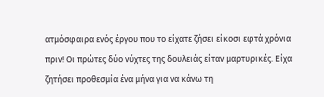ατμόσφαιρα ενός έργου που το είχατε ζήσει είκοσι εφτά χρόνια πριν! Οι πρώτες δύο νύχτες της δουλειάς είταν μαρτυρικές. Είχα ζητήσει προθεσμία ένα μήνα για να κάνω τη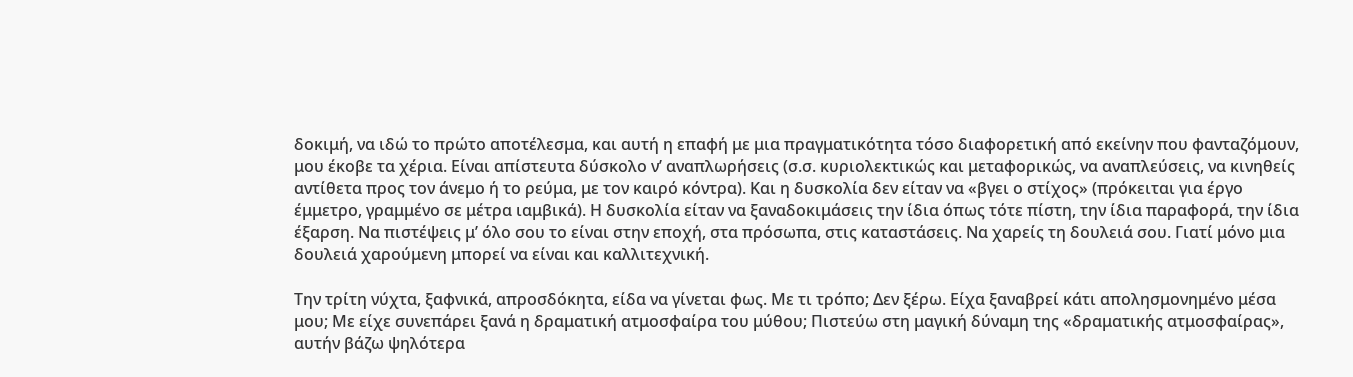δοκιμή, να ιδώ το πρώτο αποτέλεσμα, και αυτή η επαφή με μια πραγματικότητα τόσο διαφορετική από εκείνην που φανταζόμουν, μου έκοβε τα χέρια. Είναι απίστευτα δύσκολο ν’ αναπλωρήσεις (σ.σ. κυριολεκτικώς και μεταφορικώς, να αναπλεύσεις, να κινηθείς αντίθετα προς τον άνεμο ή το ρεύμα, με τον καιρό κόντρα). Και η δυσκολία δεν είταν να «βγει ο στίχος» (πρόκειται για έργο έμμετρο, γραμμένο σε μέτρα ιαμβικά). Η δυσκολία είταν να ξαναδοκιμάσεις την ίδια όπως τότε πίστη, την ίδια παραφορά, την ίδια έξαρση. Να πιστέψεις μ’ όλο σου το είναι στην εποχή, στα πρόσωπα, στις καταστάσεις. Να χαρείς τη δουλειά σου. Γιατί μόνο μια δουλειά χαρούμενη μπορεί να είναι και καλλιτεχνική.

Την τρίτη νύχτα, ξαφνικά, απροσδόκητα, είδα να γίνεται φως. Με τι τρόπο; Δεν ξέρω. Είχα ξαναβρεί κάτι απολησμονημένο μέσα μου; Με είχε συνεπάρει ξανά η δραματική ατμοσφαίρα του μύθου; Πιστεύω στη μαγική δύναμη της «δραματικής ατμοσφαίρας», αυτήν βάζω ψηλότερα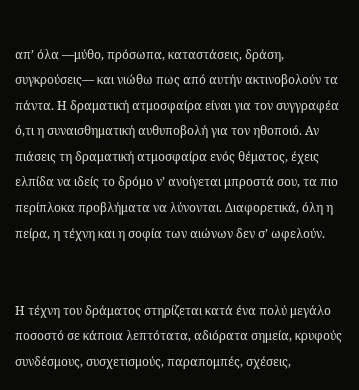απ’ όλα —μύθο, πρόσωπα, καταστάσεις, δράση, συγκρούσεις— και νιώθω πως από αυτήν ακτινοβολούν τα πάντα. Η δραματική ατμοσφαίρα είναι για τον συγγραφέα ό,τι η συναισθηματική αυθυποβολή για τον ηθοποιό. Αν πιάσεις τη δραματική ατμοσφαίρα ενός θέματος, έχεις ελπίδα να ιδείς το δρόμο ν’ ανοίγεται μπροστά σου, τα πιο περίπλοκα προβλήματα να λύνονται. Διαφορετικά, όλη η πείρα, η τέχνη και η σοφία των αιώνων δεν σ’ ωφελούν.


Η τέχνη του δράματος στηρίζεται κατά ένα πολύ μεγάλο ποσοστό σε κάποια λεπτότατα, αδιόρατα σημεία, κρυφούς συνδέσμους, συσχετισμούς, παραπομπές, σχέσεις,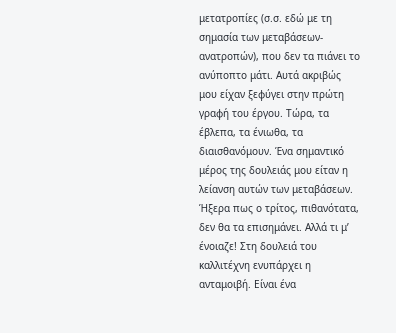μετατροπίες (σ.σ. εδώ με τη σημασία των μεταβάσεων-ανατροπών), που δεν τα πιάνει το ανύποπτο μάτι. Αυτά ακριβώς μου είχαν ξεφύγει στην πρώτη γραφή του έργου. Τώρα, τα έβλεπα, τα ένιωθα, τα διαισθανόμουν. Ένα σημαντικό μέρος της δουλειάς μου είταν η λείανση αυτών των μεταβάσεων. Ήξερα πως ο τρίτος, πιθανότατα, δεν θα τα επισημάνει. Αλλά τι μ’ ένοιαζε! Στη δουλειά του καλλιτέχνη ενυπάρχει η ανταμοιβή. Είναι ένα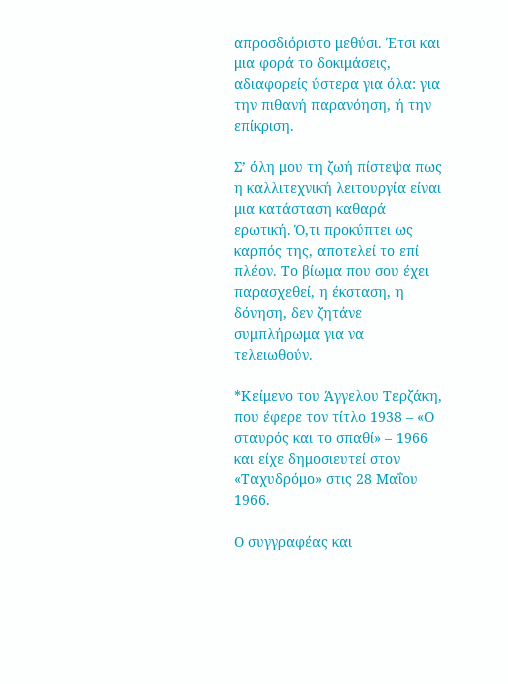απροσδιόριστο μεθύσι. Έτσι και μια φορά το δοκιμάσεις, αδιαφορείς ύστερα για όλα: για την πιθανή παρανόηση, ή την επίκριση.

Σ’ όλη μου τη ζωή πίστεψα πως η καλλιτεχνική λειτουργία είναι μια κατάσταση καθαρά ερωτική. Ό,τι προκύπτει ως καρπός της, αποτελεί το επί πλέον. Το βίωμα που σου έχει παρασχεθεί, η έκσταση, η δόνηση, δεν ζητάνε συμπλήρωμα για να τελειωθούν.

*Κείμενο του Άγγελου Τερζάκη, που έφερε τον τίτλο 1938 – «Ο σταυρός και το σπαθί» – 1966 και είχε δημοσιευτεί στον «Ταχυδρόμο» στις 28 Μαΐου 1966.

Ο συγγραφέας και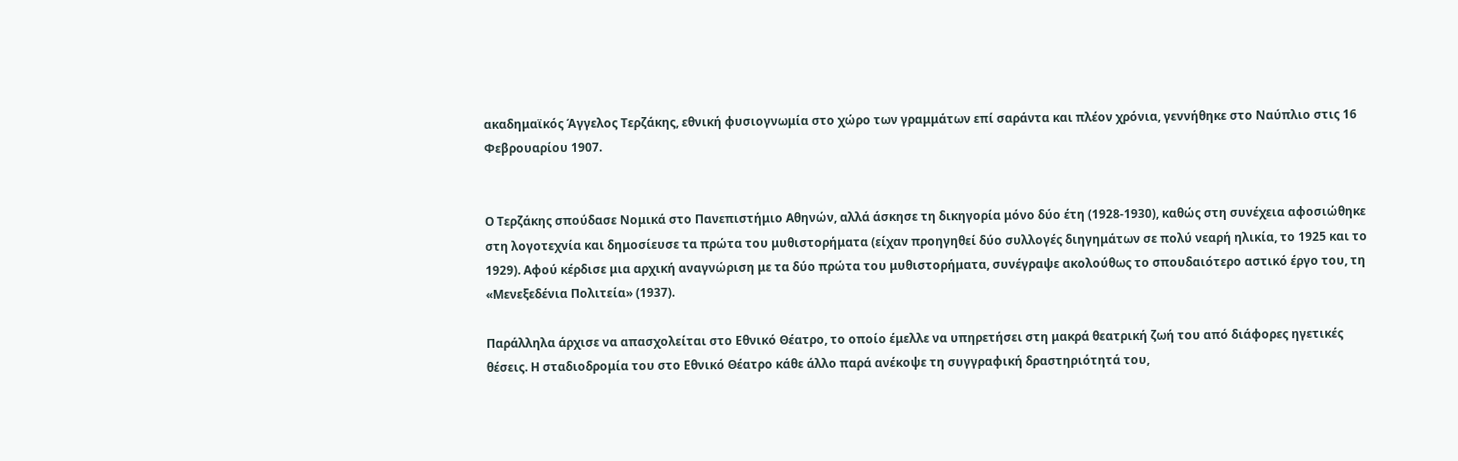ακαδημαϊκός Άγγελος Τερζάκης, εθνική φυσιογνωμία στο χώρο των γραμμάτων επί σαράντα και πλέον χρόνια, γεννήθηκε στο Ναύπλιο στις 16 Φεβρουαρίου 1907.


Ο Τερζάκης σπούδασε Νομικά στο Πανεπιστήμιο Αθηνών, αλλά άσκησε τη δικηγορία μόνο δύο έτη (1928-1930), καθώς στη συνέχεια αφοσιώθηκε στη λογοτεχνία και δημοσίευσε τα πρώτα του μυθιστορήματα (είχαν προηγηθεί δύο συλλογές διηγημάτων σε πολύ νεαρή ηλικία, το 1925 και το 1929). Αφού κέρδισε μια αρχική αναγνώριση με τα δύο πρώτα του μυθιστορήματα, συνέγραψε ακολούθως το σπουδαιότερο αστικό έργο του, τη «Μενεξεδένια Πολιτεία» (1937).

Παράλληλα άρχισε να απασχολείται στο Εθνικό Θέατρο, το οποίο έμελλε να υπηρετήσει στη μακρά θεατρική ζωή του από διάφορες ηγετικές θέσεις. Η σταδιοδρομία του στο Εθνικό Θέατρο κάθε άλλο παρά ανέκοψε τη συγγραφική δραστηριότητά του,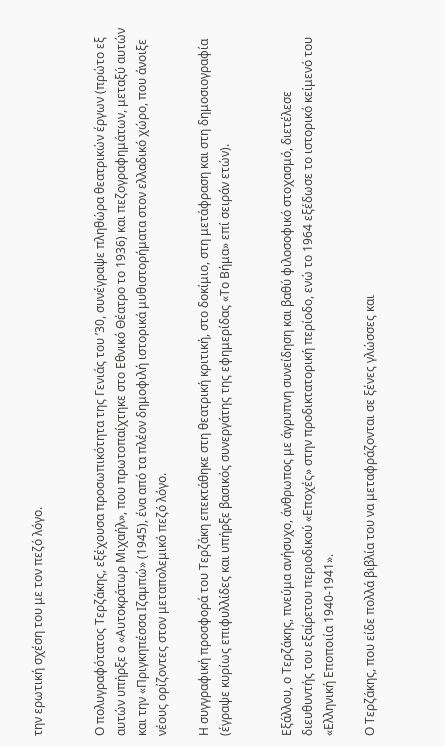την ερωτική σχέση του με τον πεζό λόγο.


Ο πολυγραφότατος Τερζάκης, εξέχουσα προσωπικότητα της Γενιάς του ’30, συνέγραψε πληθώρα θεατρικών έργων (πρώτο εξ αυτών υπήρξε ο «Αυτοκράτωρ Μιχαήλ», που πρωτοπαίχτηκε στο Εθνικό Θέατρο το 1936) και πεζογραφημάτων, μεταξύ αυτών και την «Πριγκηπέσσα Ιζαμπώ» (1945), ένα από τα πλέον δημοφιλή ιστορικά μυθιστορήματα στον ελλαδικό χώρο, που άνοιξε νέους ορίζοντες στον μεταπολεμικό πεζό λόγο.

Η συγγραφική προσφορά του Τερζάκη επεκτάθηκε στη θεατρική κριτική, στο δοκίμιο, στη μετάφραση και στη δημοσιογραφία (έγραψε κυρίως επιφυλλίδες και υπήρξε βασικός συνεργάτης της εφημερίδας «Το Βήμα» επί σειράν ετών).


Εξάλλου, ο Τερζάκης, πνεύμα ανήσυχο, άνθρωπος με άγρυπνη συνείδηση και βαθύ φιλοσοφικό στοχασμό, διετέλεσε διευθυντής του εξαίρετου περιοδικού «Εποχές» στην προδικτατορική περίοδο, ενώ το 1964 εξέδωσε το ιστορικό κείμενό του «Ελληνική Εποποιία 1940-1941».

Ο Τερζάκης, που είδε πολλά βιβλία του να μεταφράζονται σε ξένες γλώσσες και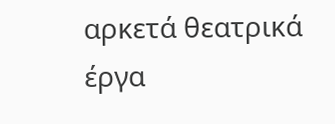αρκετά θεατρικά έργα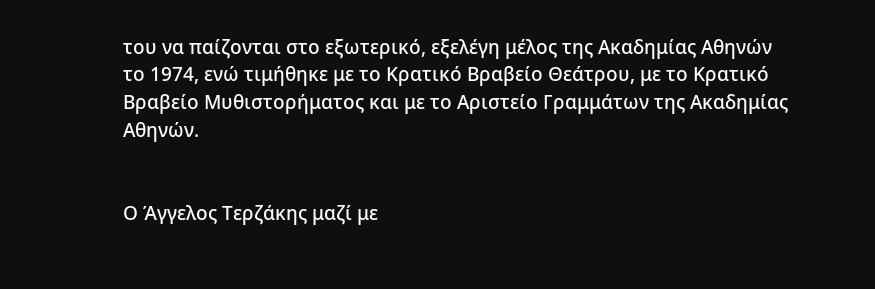του να παίζονται στο εξωτερικό, εξελέγη μέλος της Ακαδημίας Αθηνών το 1974, ενώ τιμήθηκε με το Κρατικό Βραβείο Θεάτρου, με το Κρατικό Βραβείο Μυθιστορήματος και με το Αριστείο Γραμμάτων της Ακαδημίας Αθηνών.


Ο Άγγελος Τερζάκης μαζί με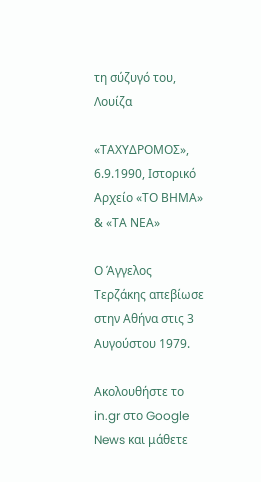τη σύζυγό του, Λουίζα

«ΤΑΧΥΔΡΟΜΟΣ», 6.9.1990, Ιστορικό Αρχείο «ΤΟ ΒΗΜΑ» & «ΤΑ ΝΕΑ»

Ο Άγγελος Τερζάκης απεβίωσε στην Αθήνα στις 3 Αυγούστου 1979.

Ακολουθήστε το in.gr στο Google News και μάθετε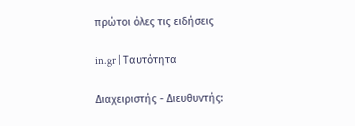πρώτοι όλες τις ειδήσεις

in.gr | Ταυτότητα

Διαχειριστής - Διευθυντής: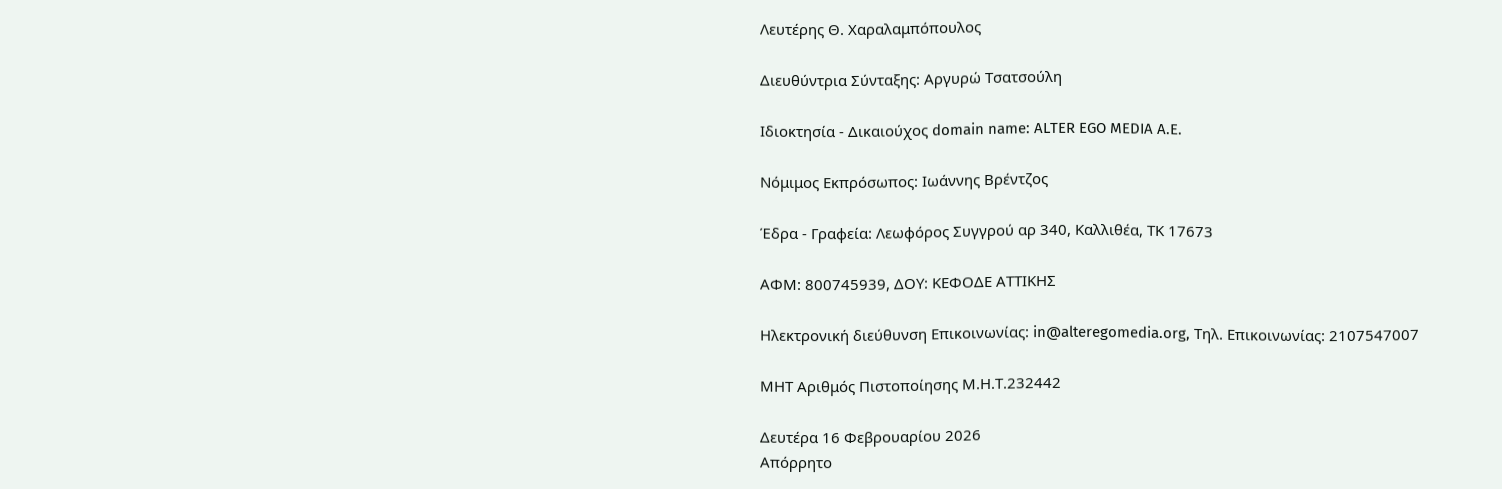Λευτέρης Θ. Χαραλαμπόπουλος

Διευθύντρια Σύνταξης: Αργυρώ Τσατσούλη

Ιδιοκτησία - Δικαιούχος domain name: ALTER EGO MEDIA A.E.

Νόμιμος Εκπρόσωπος: Ιωάννης Βρέντζος

Έδρα - Γραφεία: Λεωφόρος Συγγρού αρ 340, Καλλιθέα, ΤΚ 17673

ΑΦΜ: 800745939, ΔΟΥ: ΚΕΦΟΔΕ ΑΤΤΙΚΗΣ

Ηλεκτρονική διεύθυνση Επικοινωνίας: in@alteregomedia.org, Τηλ. Επικοινωνίας: 2107547007

ΜΗΤ Αριθμός Πιστοποίησης Μ.Η.Τ.232442

Δευτέρα 16 Φεβρουαρίου 2026
Απόρρητο